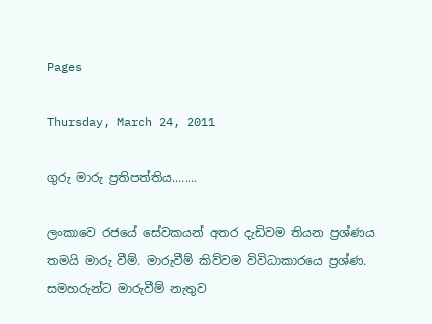Pages

Thursday, March 24, 2011

ගුරු මාරු ප්‍රතිපත්තිය........

ලංකාවෙ රජයේ සේවකයන් අතර දැඩිවම තියන ප්‍රශ්ණය තමයි මාරු වීම්. මාරුවීම් කිව්වම විවිධාකාරයෙ ප්‍රශ්ණ. සමහරුන්ට මාරුවීම් නැතුව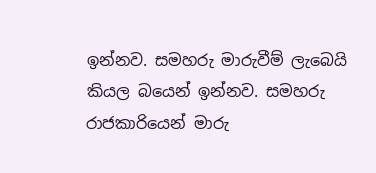ඉන්නව. සමහරු මාරුවීම් ලැබෙයි කියල බයෙන් ඉන්නව. සමහරු රාජකාරියෙන් මාරු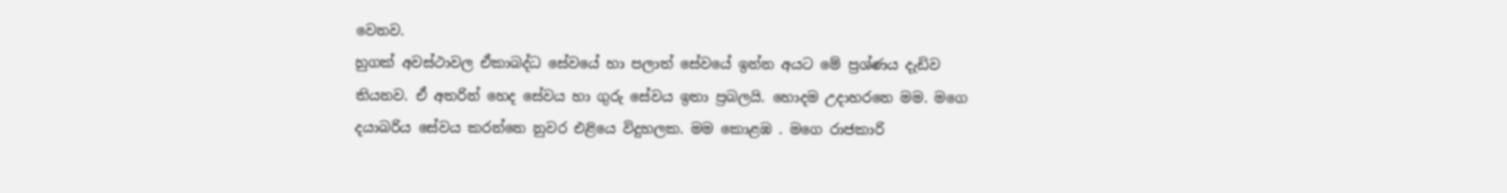වෙනව.
හුගක් අවස්ථාවල ඒකාබද්ධ සේවයේ හා පලාත් සේවයේ ඉන්න අයට මේ ප්‍රශ්ණය දැඩිව තියනව. ඒ අතරින් හෙද සේවය හා ගුරු සේවය ඉතා ප්‍රබලයි. හොදම උදාහරනෙ මම. මගෙ දයාබරිය සේවය කරන්නෙ නුවර එළියෙ විදුහලක. මම කොළඹ . මගෙ රාජකාරි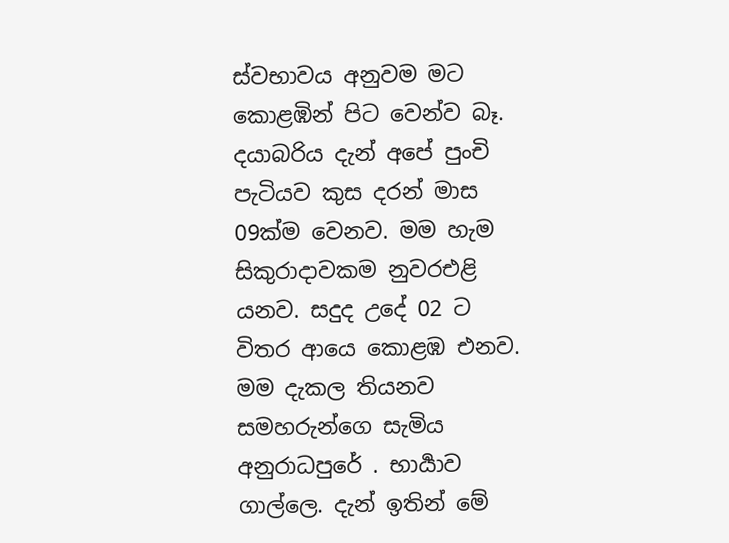ස්වභාවය අනුවම මට කොළඹින් පිට වෙන්ව බෑ. දයාබරිය දැන් අපේ පුංචි පැටියව කුස දරන් මාස 09ක්ම වෙනව. මම හැම සිකුරාදාවකම නුවරඑළි යනව. සදුද උදේ 02 ට විතර ආයෙ කොළඹ එනව.
මම දැකල තියනව සමහරුන්ගෙ සැමිය අනුරාධපුරේ . භාර්‍යාව ගාල්ලෙ. දැන් ඉතින් මේ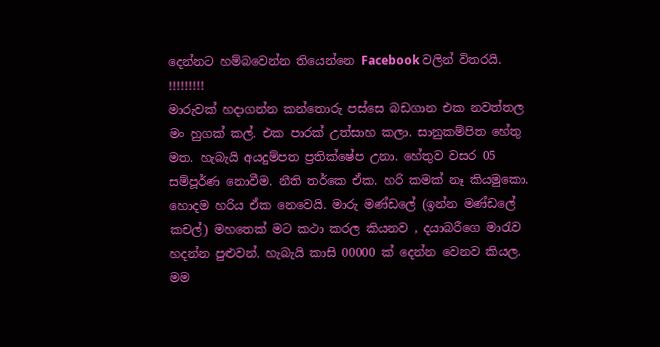දෙන්නට හම්බවෙන්න තියෙන්නෙ Facebook වලින් විතරයි. !!!!!!!!!
මාරුවක් හදාගන්න කන්තොරු පස්සෙ බඩගාන එක නවත්තල මං හුගක් කල්. එක පාරක් උත්සාහ කලා. සානුකම්පිත හේතු මත. හැබැයි අයදුම්පත ප්‍රතික්ෂේප උනා. හේතුව වසර 05 සම්පූර්ණ නොවීම. නීති තර්කෙ ඒක. හරි කමක් නෑ කියමුකො. හොදම හරිය ඒක නෙවෙයි. මාරු මණ්ඩලේ (ඉන්න මණ්ඩලේ කචල්) මහතෙක් මට කථා කරල කියනව , දයාබරීගෙ මාරැව හදන්න පුළුවන්. හැබැයි කාසි 00000 ක් දෙන්න වෙනව කියල. මම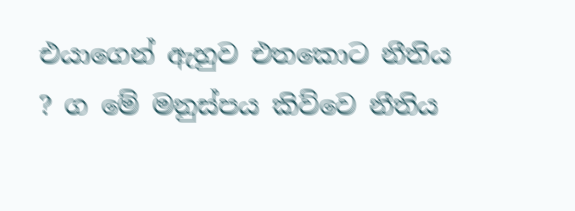එයාගෙන් ඇහුව එතකොට නීතිය ? ග මේ මනුස්පය කිව්වෙ නීතිය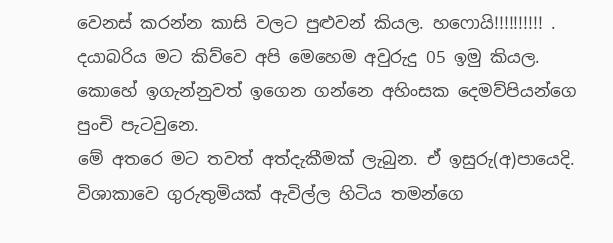වෙනස් කරන්න කාසි වලට පුළුවන් කියල. හෆොයි!!!!!!!!!! .
දයාබරිය මට කිව්වෙ අපි මෙහෙම අවුරුදු 05 ඉමු කියල. කොහේ ඉගැන්නුවත් ඉගෙන ගන්නෙ අහිංසක දෙමව්පියන්ගෙ පුංචි පැටවුනෙ.
මේ අතරෙ මට තවත් අත්දැකීමක් ලැබුන. ඒ ඉසුරු(අ)පායෙදි.
විශාකාවෙ ගුරුතුමියක් ඇවිල්ල හිටිය තමන්ගෙ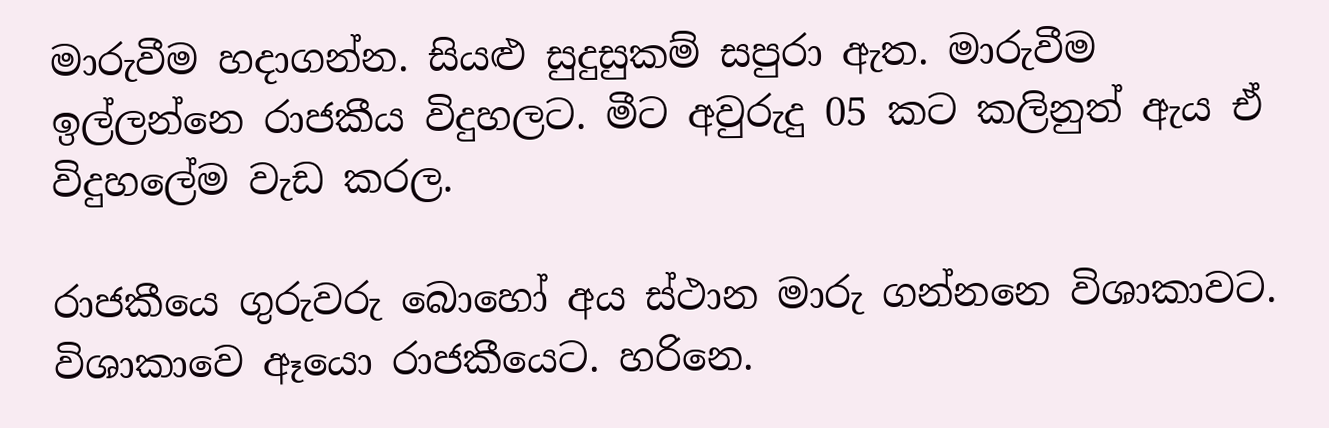මාරුවීම හදාගන්න. සියළු සුදුසුකම් සපුරා ඇත. මාරුවීම ඉල්ලන්නෙ රාජකීය විදුහලට. මීට අවුරුදු 05 කට කලිනුත් ඇය ඒ විදුහලේම වැඩ කරල.

රාජකීයෙ ගුරුවරු බොහෝ අය ස්ථාන මාරු ගන්නනෙ විශාකාවට. විශාකාවෙ ඈයො රාජකීයෙට. හරිනෙ.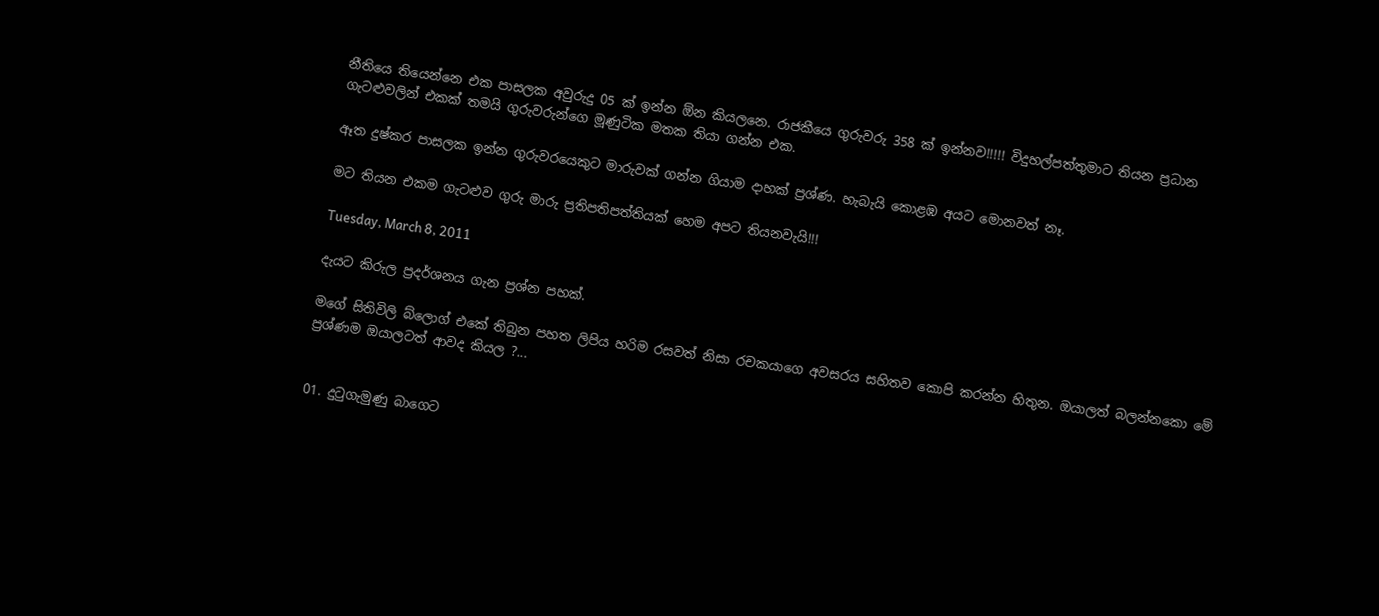නීතියෙ තියෙන්නෙ එක පාසලක අවුරුදු 05 ක් ඉන්න ඕන කියලනෙ. රාජකීයෙ ගුරුවරු 358 ක් ඉන්නව!!!!! විදුහල්පත්තුමාට තියන ප්‍රධාන ගැටළුවලින් එකක් තමයි ගුරුවරුන්ගෙ මූණුටික මතක තියා ගන්න එක.

ඈත දුෂ්කර පාසලක ඉන්න ගුරුවරයෙකුට මාරුවක් ගන්න ගියාම දාහක් ප්‍රශ්ණ. හැබැයි කොළඹ අයට මොනවත් නෑ.

මට තියන එකම ගැටළුව ගුරු මාරු ප්‍රතිපතිපත්තියක් හෙම අපට තියනවැයි!!!

Tuesday, March 8, 2011

දැයට කිරුල ප්‍රදර්ශනය ගැන ප්‍රශ්න පහක්.

මගේ සිතිවිලි බ්ලොග් එකේ තිබුන පහත ලිපිය හරිම රසවත් නිසා රචකයාගෙ අවසරය සහිතව කොපි කරන්න හිතුන. ඔයාලත් බලන්නකො මේ ප්‍රශ්ණම ඔයාලටත් ආවද කියල ?...


01. දුටුගැමුණු බාගෙට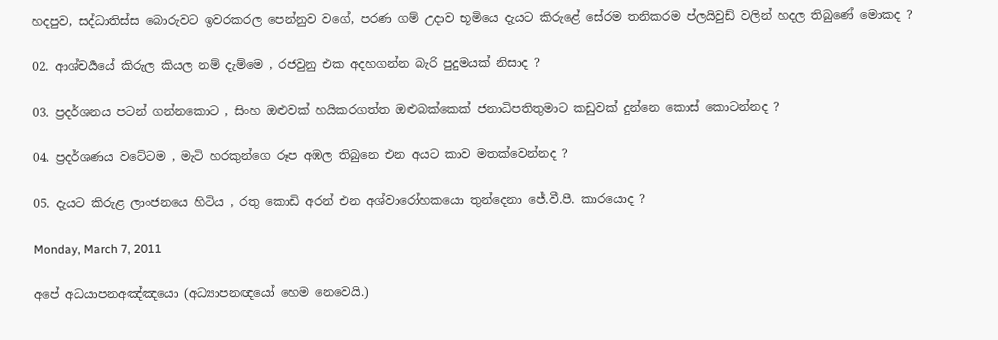හදපුව, සද්ධාතිස්ස බොරුවට ඉවරකරල පෙන්නුව වගේ, පරණ ගම් උදාව භූමියෙ දැයට කිරුළේ සේරම තනිකරම ප්ලයිවුඩ් වලින් හදල තිබුණේ මොකද ?

02. ආශ්චර්‍යයේ කිරුල කියල නම් දැම්මෙ , රජවුනු එක අදහගන්න බැරි පුදුමයක් නිසාද ?

03. ප්‍රදර්ශනය පටන් ගන්නකොට , සිංහ ඔළුවක් හයිකරගත්ත ඔළුබක්කෙක් ජනාධිපතිතුමාට කඩුවක් දුන්නෙ කොස් කොටන්නද ?

04. ප්‍රදර්ශණය වටේටම , මැටි හරකුන්ගෙ රූප අඹල තිබුනෙ එන අයට කාව මතක්වෙන්නද ?

05. දැයට කිරුළ ලාංජනයෙ හිටිය , රතු කොඩි අරන් එන අශ්වාරෝහකයො තුන්දෙනා ජේ.වී.පී. කාරයොද ?

Monday, March 7, 2011

අපේ අධයාපනඅඤ්ඤයො (අධ්‍යාපනඥයෝ හෙම නෙවෙයි.)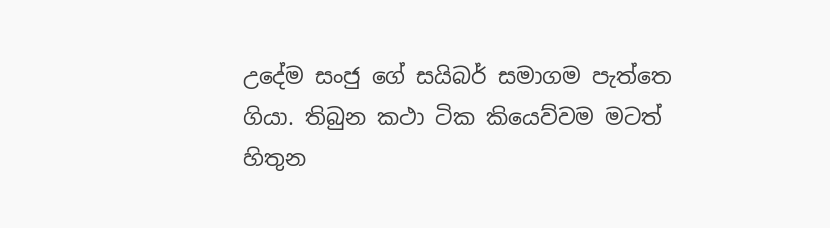උදේම සංජු ගේ සයිබර් සමාගම පැත්තෙ ගියා. තිබුන කථා ටික කියෙව්වම මටත් හිතුන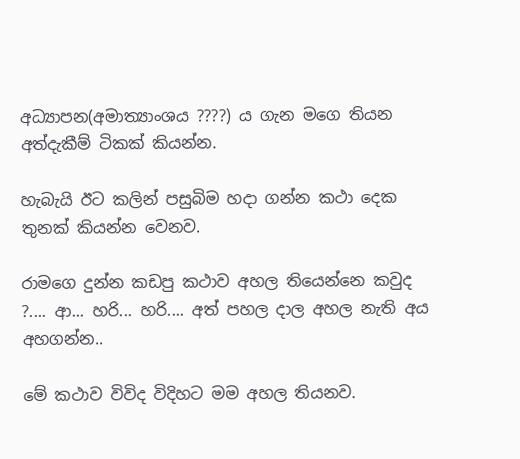අධ්‍යාපන(අමාත්‍යාංශය ????) ය ගැන මගෙ තියන අත්දැකීම් ටිකක් කියන්න.

හැබැයි ඊට කලින් පසුබිම හදා ගන්න කථා දෙක තුනක් කියන්න වෙනව.

රාමගෙ දුන්න කඩපු කථාව අහල තියෙන්නෙ කවුද ?.... ආ... හරි... හරි.... අත් පහල දාල අහල නැති අය අහගන්න..

මේ කථාව විවිද විදිහට මම අහල තියනව.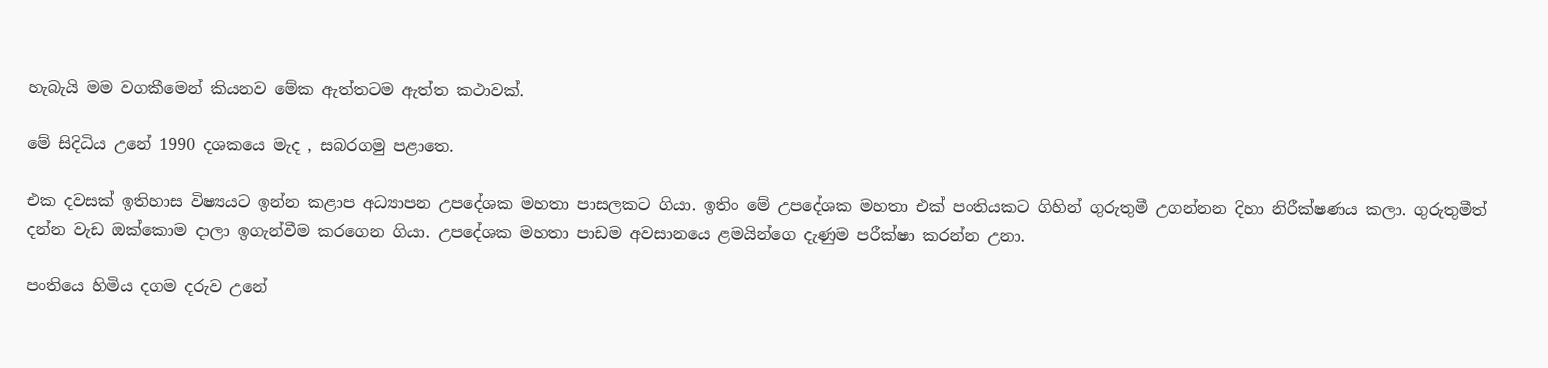හැබැයි මම වගකීමෙන් කියනව මේක ඇත්තටම ඇත්ත කථාවක්.

මේ සිදිධිය උනේ 1990 දශකයෙ මැද , සබරගමු පළාතෙ.

එක දවසක් ඉතිහාස විෂ්‍යයට ඉන්න කළාප අධ්‍යාපන උපදේශක මහතා පාසලකට ගියා. ඉතිං මේ උපදේශක මහතා එක් පංතියකට ගිහින් ගුරුතුමී උගන්නන දිහා නිරීක්ෂණය කලා. ගුරුතුමීත් දන්න වැඩ ඔක්කොම දාලා ඉගැන්වීම කරගෙන ගියා. උපදේශක මහතා පාඩම අවසානයෙ ළමයින්ගෙ දැණුම පරීක්ෂා කරන්න උනා.

පංතියෙ හිමිය දගම දරුව උනේ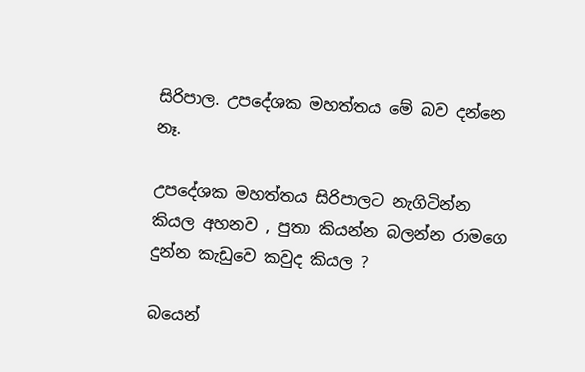සිරිපාල. උපදේශක මහත්තය මේ බව දන්නෙ නෑ.

උපදේශක මහත්තය සිරිපාලට නැගිටින්න කියල අහනව , පුතා කියන්න බලන්න රාමගෙ දුන්න කැඩුවෙ කවුද කියල ?

බයෙන්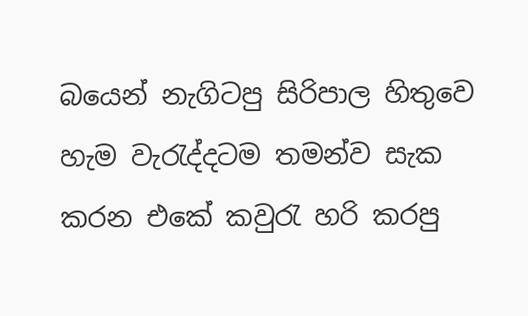බයෙන් නැගිටපු සිරිපාල හිතුවෙ හැම වැරැද්දටම තමන්ව සැක කරන එකේ කවුරැ හරි කරපු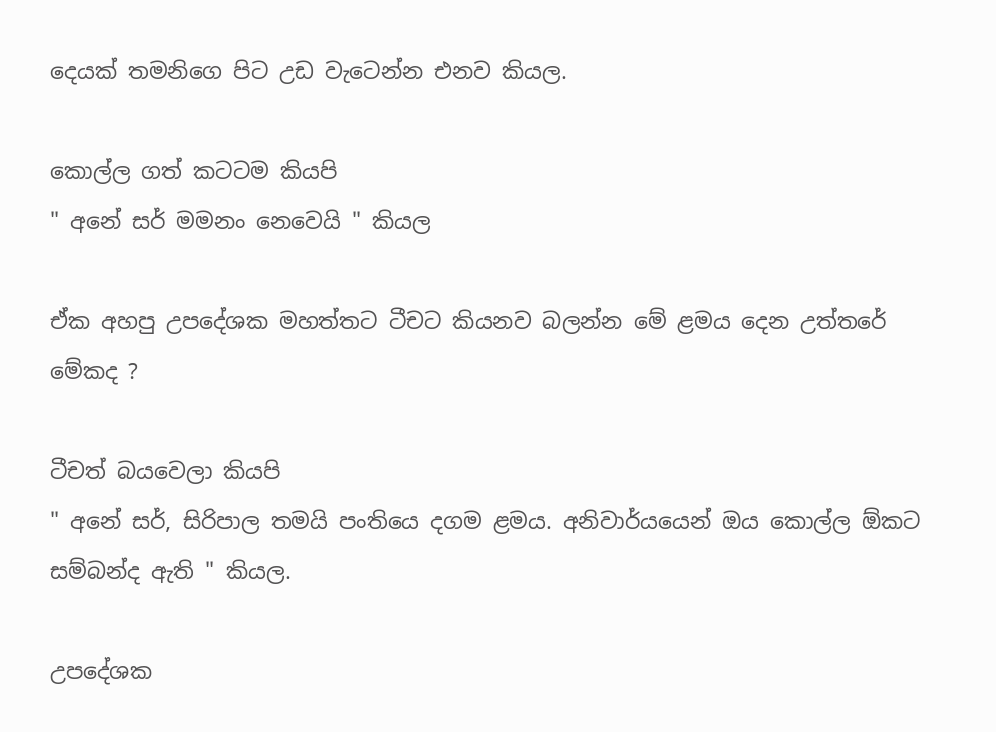දෙයක් තමනිගෙ පිට උඩ වැටෙන්න එනව කියල.

කොල්ල ගත් කටටම කියපි
" අනේ සර් මමනං නෙවෙයි " කියල

ඒක අහපු උපදේශක මහත්තට ටීචට කියනව බලන්න මේ ළමය දෙන උත්තරේ මේකද ?

ටීචත් බයවෙලා කියපි
" අනේ සර්, සිරිපාල තමයි පංතියෙ දගම ළමය. අනිවාර්යයෙන් ඔය කොල්ල ඕකට සම්බන්ද ඇති " කියල.

උපදේශක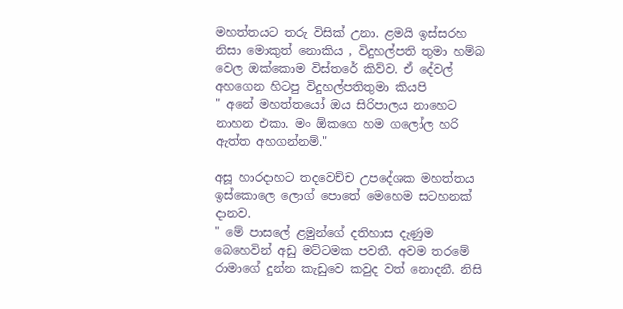මහත්තයට තරු විසික් උනා. ළමයි ඉස්සරහ නිසා මොකුත් නොකිය , විදුහල්පති තුමා හම්බ වෙල ඔක්කොම විස්තරේ කිව්ව. ඒ දේවල් අහගෙන හිටපු විදුහල්පතිතුමා කියපි
" අනේ මහත්තයෝ ඔය සිරිපාලය නාහෙට නාහන එකා. මං ඕකගෙ හම ගලෝල හරි ඇත්ත අහගන්නම්."

අසූ හාරදාහට තදවෙච්ච උපදේශක මහත්තය ඉස්කොලෙ ලොග් පොතේ මෙහෙම සටහනක් දානව.
" මේ පාසලේ ළමුන්ගේ දතිහාස දැණුම බෙහෙවින් අඩු මට්ටමක පවතී. අවම තරමේ රාමාගේ දුන්න කැඩුවෙ කවුද වත් නොදනී. නිසි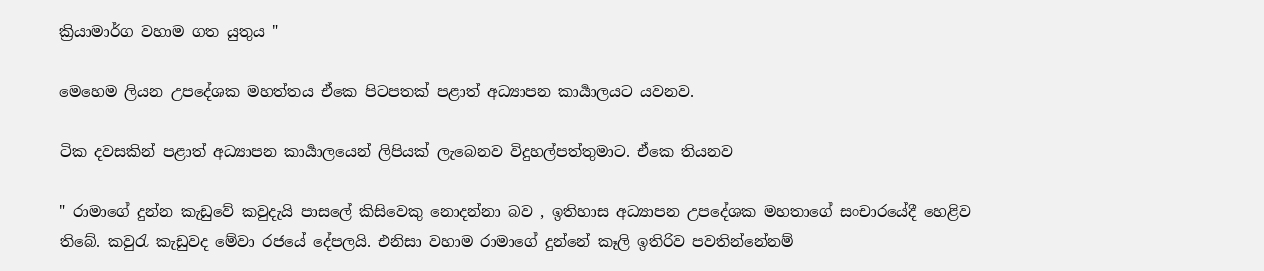ක්‍රියාමාර්ග වහාම ගත යුතුය "

මෙහෙම ලියන උපදේශක මහත්තය ඒකෙ පිටපතක් පළාත් අධ්‍යාපන කාර්‍යාලයට යවනව.

ටික දවසකින් පළාත් අධ්‍යාපන කාර්‍යාලයෙන් ලිපියක් ලැබෙනව විදුහල්පත්තුමාට. ඒකෙ තියනව

" රාමාගේ දුන්න කැඩුවේ කවුදැයි පාසලේ කිසිවෙකු නොදන්නා බව , ඉතිහාස අධ්‍යාපන උපදේශක මහතාගේ සංචාරයේදී හෙළිව තිබේ. කවුරැ කැඩුවද මේවා රජයේ දේපලයි. එනිසා වහාම රාමාගේ දුන්නේ කෑලි ඉතිරිව පවතින්නේනම්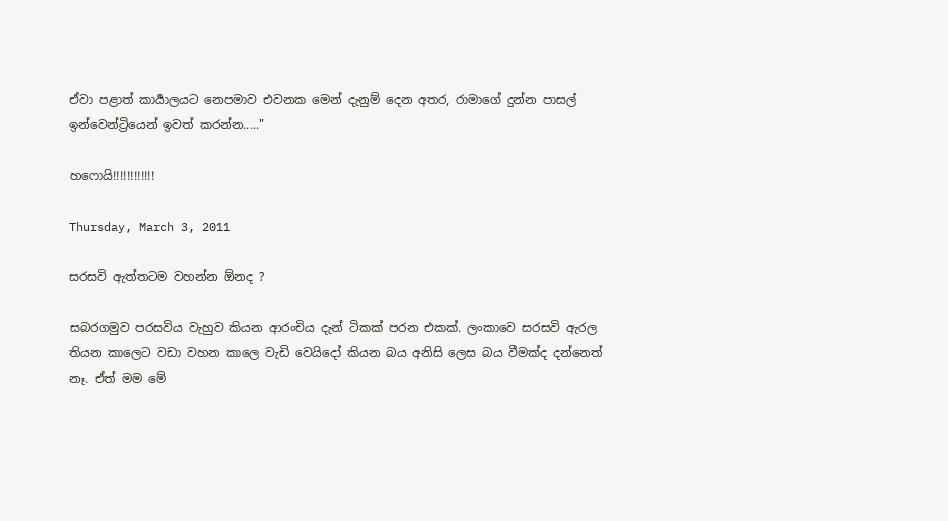ඒවා පළාත් කාර්‍යාලයට නෙපමාව එවනක මෙන් දැනුම් දෙන අතර, රාමාගේ දුන්න පාසල් ඉන්වෙන්ට්‍රියෙන් ඉවත් කරන්න....."

හෆොයි!!!!!!!!!!!!

Thursday, March 3, 2011

සරසවි ඇත්තටම වහන්න ඕනද ?

සබරගමුව පරසවිය වැහුව කියන ආරංචිය දැන් ටිකක් පරන එකක්. ලංකාවෙ සරසවි ඇරල තියන කාලෙට වඩා වහන කාලෙ වැඩි වෙයිදෝ කියන බය අනිසි ලෙස බය වීමක්ද දන්නෙත් නෑ. ඒත් මම මේ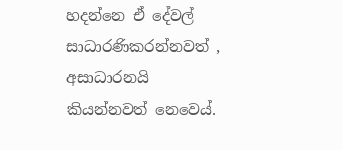හදන්නෙ ඒ දේවල් සාධාරණිකරන්නවත් , අසාධාරනයි කියන්නවත් නෙවෙය්.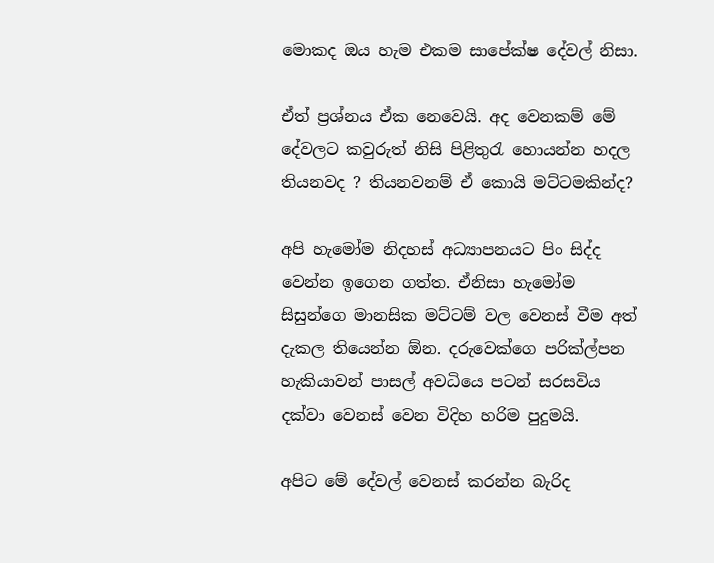මොකද ඔය හැම එකම සාපේක්ෂ දේවල් නිසා.

ඒත් ප්‍රශ්නය ඒක නෙවෙයි. අද වෙනකම් මේ දේවලට කවුරුත් නිසි පිළිතුරැ හොයන්න හදල තියනවද ? තියනවනම් ඒ කොයි මට්ටමකින්ද?

අපි හැමෝම නිදහස් අධ්‍යාපනයට පිං සිද්ද වෙන්න ඉගෙන ගත්ත. ඒනිසා හැමෝම සිසුන්ගෙ මානසික මට්ටම් වල වෙනස් වීම අත් දැකල තියෙන්න ඕන. දරුවෙක්ගෙ පරික්ල්පන හැකියාවන් පාසල් අවධියෙ පටන් සරසවිය දක්වා වෙනස් වෙන විදිහ හරිම පුදුමයි.

අපිට මේ දේවල් වෙනස් කරන්න බැරිද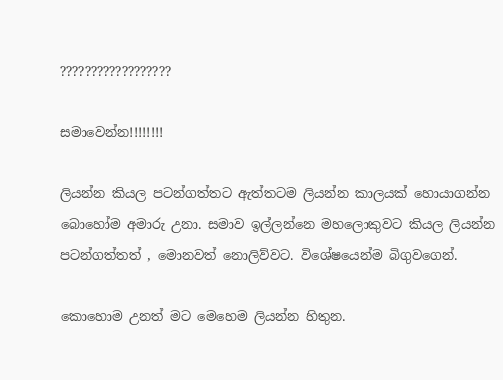??????????????????

සමාවෙන්න!!!!!!!!

ලියන්න කියල පටන්ගත්තට ඇත්තටම ලියන්න කාලයක් හොයාගන්න බොහෝම අමාරු උනා. සමාව ඉල්ලන්නෙ මහලොකුවට කියල ලියන්න පටන්ගත්තත් , මොනවත් නොලිව්වට. විශේෂයෙන්ම බිගුවගෙන්.

කොහොම උනත් මට මෙහෙම ලියන්න හිතුන.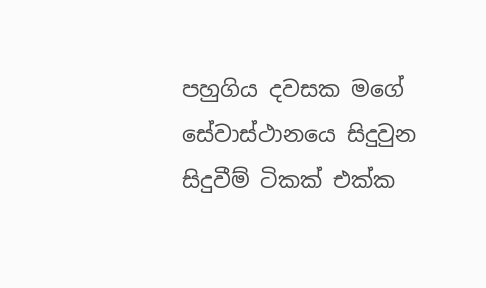පහුගිය දවසක මගේ සේවාස්ථානයෙ සිදුවුන සිදුවීම් ටිකක් එක්ක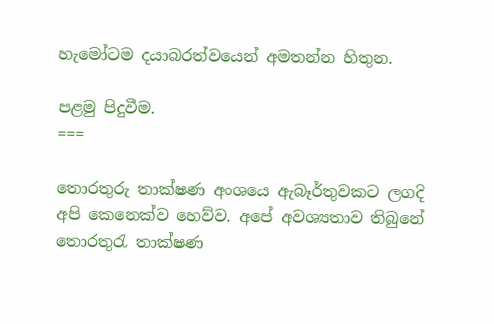හැමෝටම දයාබරත්වයෙන් අමතන්න හිතුන.

පළමු පිදුවීම.
===

තොරතුරු තාක්ෂණ අංශයෙ ඇබෑර්තුවකට ලගදි අපි කෙනෙක්ව හෙව්ව. අපේ අවශ්‍යතාව තිබුනේ තොරතුරැ තාක්ෂණ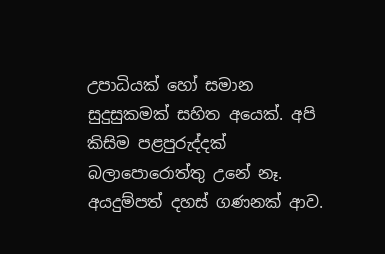උපාධියක් හෝ සමාන සුදුසුකමක් සහිත අයෙක්. අපි කිසිම පළපුරුද්දක් බලාපොරොත්තු උනේ නෑ. අයදුම්පත් දහස් ගණනක් ආව.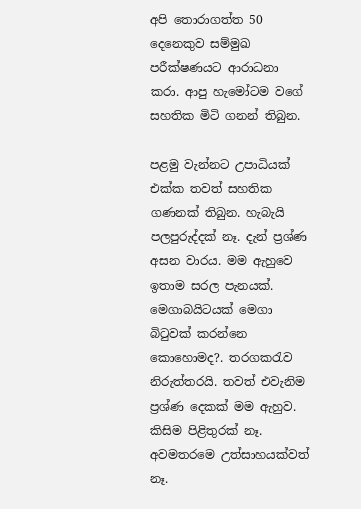අපි තොරාගත්ත 50 දෙනෙකුව සම්මුඛ පරීක්ෂණයට ආරාධනා කරා. ආපු හැමෝටම වගේ සහතික ‍මිටි ගනන් තිබුන.

පළමු වැන්නට උපාධියක් එක්ක තවත් සහතික ගණනක් තිබුන. හැබැයි පලපුරුද්දක් නෑ. දැන් ප්‍රශ්ණ අසන වාරය. මම ඇහුවෙ ඉතාම සරල පැනයක්. මෙගාබයිටයක් මෙගා බිටුවක් කරන්නෙ කොහොමද?. තරගකරැව නිරුත්තරයි. තවත් එවැනිම ප්‍රශ්ණ දෙකක් මම ඇහුව. කිසිම පිළිතුරක් නෑ. අවමතරමෙ උත්සාහයක්වත් නෑ.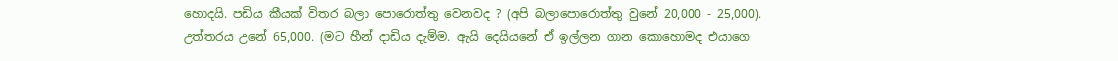හොදයි. පඩිය කීයක් විතර බලා පොරොත්තු වෙනවද ? (අපි බලාපොරොත්තු වුනේ 20,000 - 25,000). උත්තරය උනේ 65,000. (මට හීන් දාඩිය දැම්ම. ඇයි දෙයියනේ ඒ ඉල්ලන ගාන කොහොමද එයාගෙ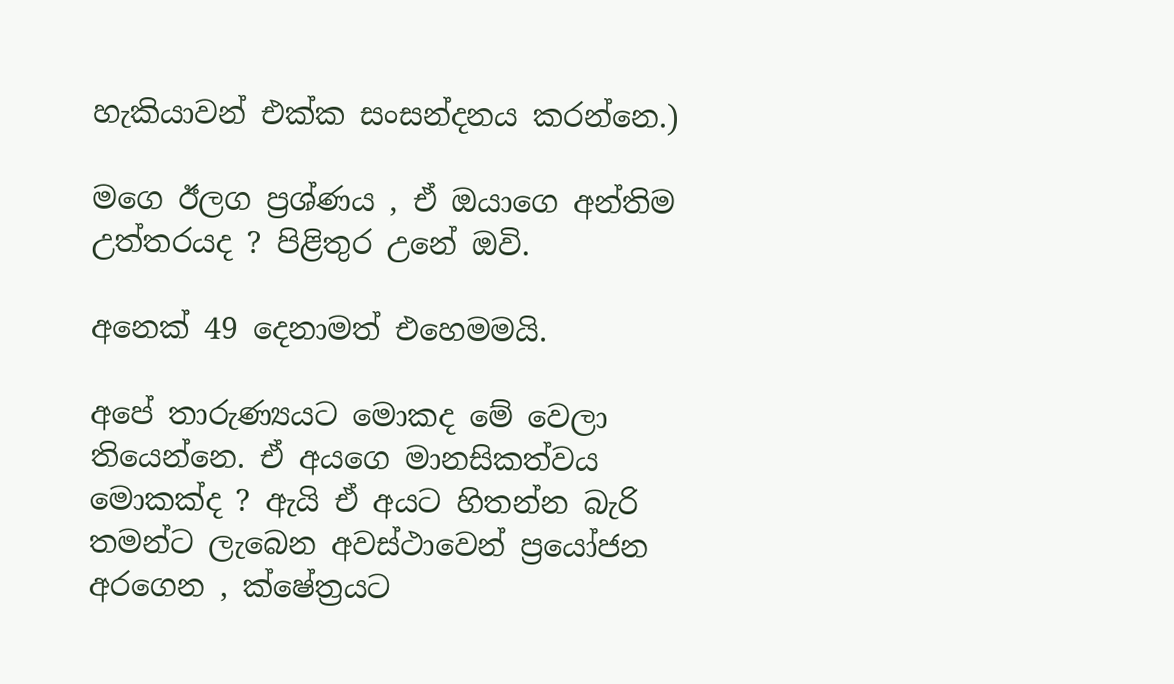හැකියාවන් එක්ක සංසන්දනය කරන්නෙ.)

මගෙ ඊලග ප්‍රශ්ණය , ඒ ඔයාගෙ අන්තිම උත්තරයද ? පිළිතුර උනේ ඔවි.

අනෙක් 49 දෙනාමත් එ‍හෙමමයි.

අපේ තාරුණ්‍යයට මොකද මේ වෙලා තියෙන්නෙ. ඒ අයගෙ මානසිකත්වය මොකක්ද ? ඇයි ඒ අයට හිතන්න බැරි තමන්ට ලැබෙන අවස්ථාවෙන් ප්‍රයෝජන අරගෙන , ක්ෂේත්‍රයට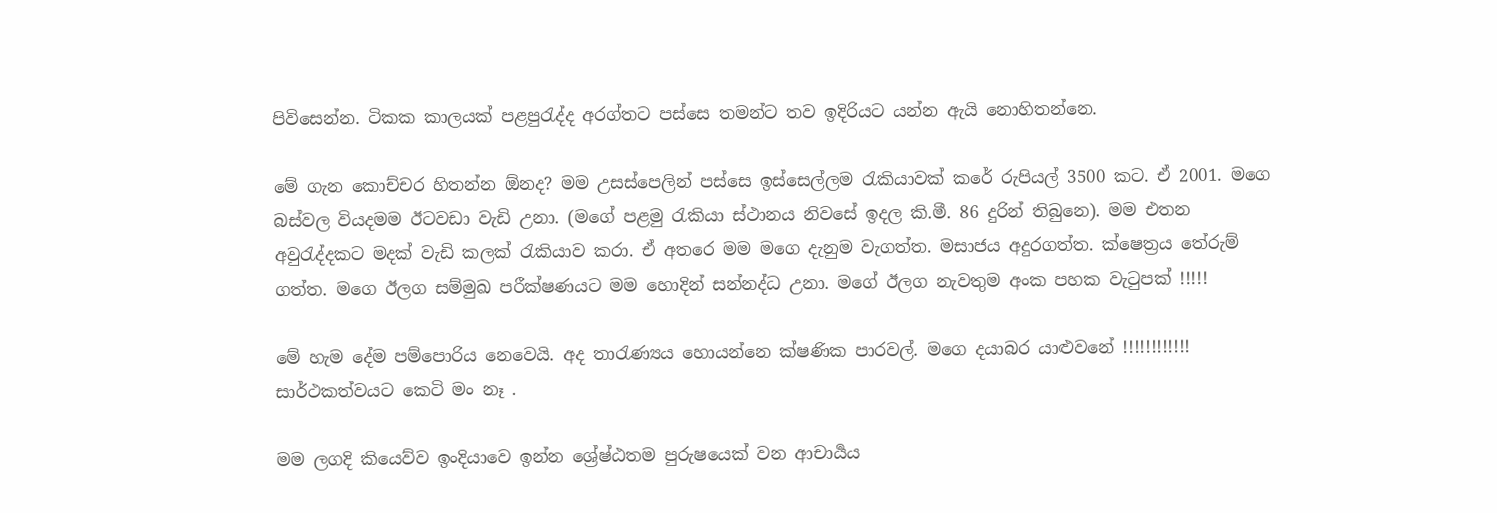පිවිසෙන්න. ටිකක කාලයක් පළපුරැද්ද අරග්තට පස්සෙ තමන්ට තව ඉදිරියට යන්න ඇයි නොහිතන්නෙ.

මේ ගැන කොච්චර හිතන්න ඕනද? මම උසස්පෙලින් පස්සෙ ඉස්සෙල්ලම රැකියාවක් කරේ රුපියල් 3500 කට. ඒ 2001. මගෙ බස්වල වියදමම ඊටවඩා වැඩි උනා. (මගේ පළමු රැකියා ස්ථානය නිවසේ ඉදල කි.මී. 86 දුරින් තිබුනෙ). මම එතන අවුරැද්දකට මදක් වැඩි කලක් රැකියාව කරා. ඒ අතරෙ මම මගෙ දැනුම වැගත්ත. මසාජය අදුරගත්ත. ක්ෂෙත්‍රය තේරුම් ගත්ත. මගෙ ඊලග සම්මුඛ පරීක්ෂණයට මම හොදින් සන්නද්ධ උනා. මගේ ඊලග නැවතුම අංක පහක වැටුපක් !!!!!

මේ හැම දේම පම්පොරිය නෙවෙයි. අද තාරැණ්‍යය හොයන්නෙ ක්ෂණික පාරවල්. මගෙ දයාබර යාළුවනේ !!!!!!!!!!!! සාර්ථකත්වයට කෙටි මං නෑ .

මම ලගදි කියෙව්ව ඉංදියාවෙ ඉන්න ශ්‍රේෂ්ඨතම පුරුෂයෙක් වන ආචාර්‍යය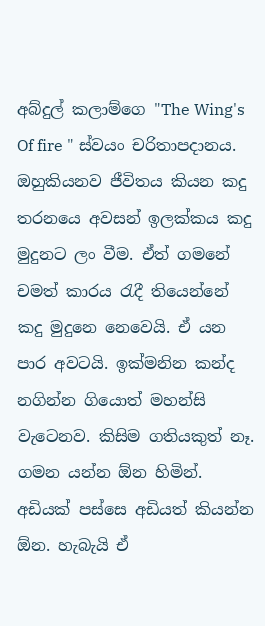අබ්දුල් කලාම්ගෙ "The Wing's Of fire " ස්වයං චරිතාපදානය. ඔහුකියනව ජීවිතය කියන කදු තරනයෙ අවසන් ඉලක්කය කදු මුදුනට ලං වීම. ඒත් ගමනේ චමත් කාරය රැදී තියෙන්නේ කදු මුදුනෙ නෙවෙයි. ඒ යන පාර අවටයි. ඉක්මනින කන්ද නගින්න ගියොත් මහන්සි වැටෙනව. කිසිම ගතියකුත් නෑ. ගමන යන්න ඕන හිමින්. අඩියක් පස්සෙ අඩියත් කියන්න ඕන. හැබැයි ඒ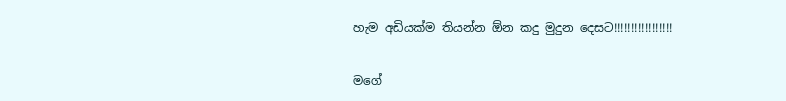හැම අඩියක්ම තියන්න ඕන කදු මුදුන දෙසට!!!!!!!!!!!!!!!!!

මගේ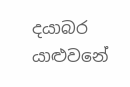දයාබර යාළුවනේ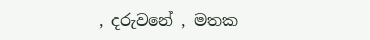, දරුවනේ , මතක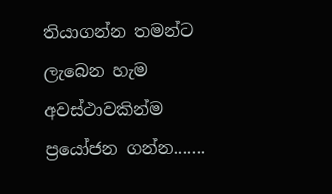තියාගන්න තමන්ට ලැබෙන හැම අවස්ථාවකින්ම ප්‍රයෝජන ගන්න.......